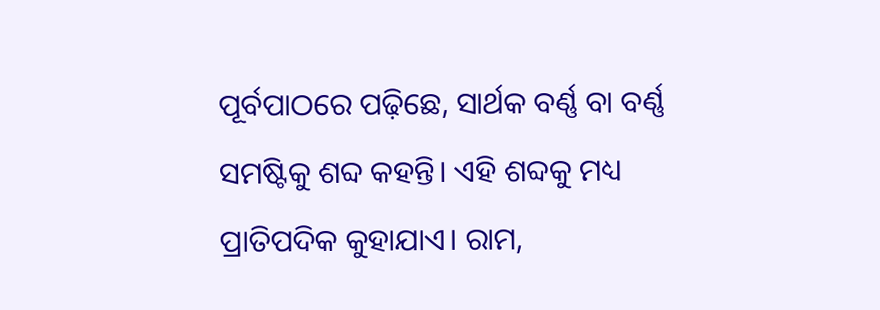ପୂର୍ବପାଠରେ ପଢ଼ିଛେ, ସାର୍ଥକ ବର୍ଣ୍ଣ ବା ବର୍ଣ୍ଣ ସମଷ୍ଟିକୁ ଶବ୍ଦ କହନ୍ତି। ଏହି ଶବ୍ଦକୁ ମଧ୍ୟ ପ୍ରାତିପଦିକ କୁହାଯାଏ। ରାମ,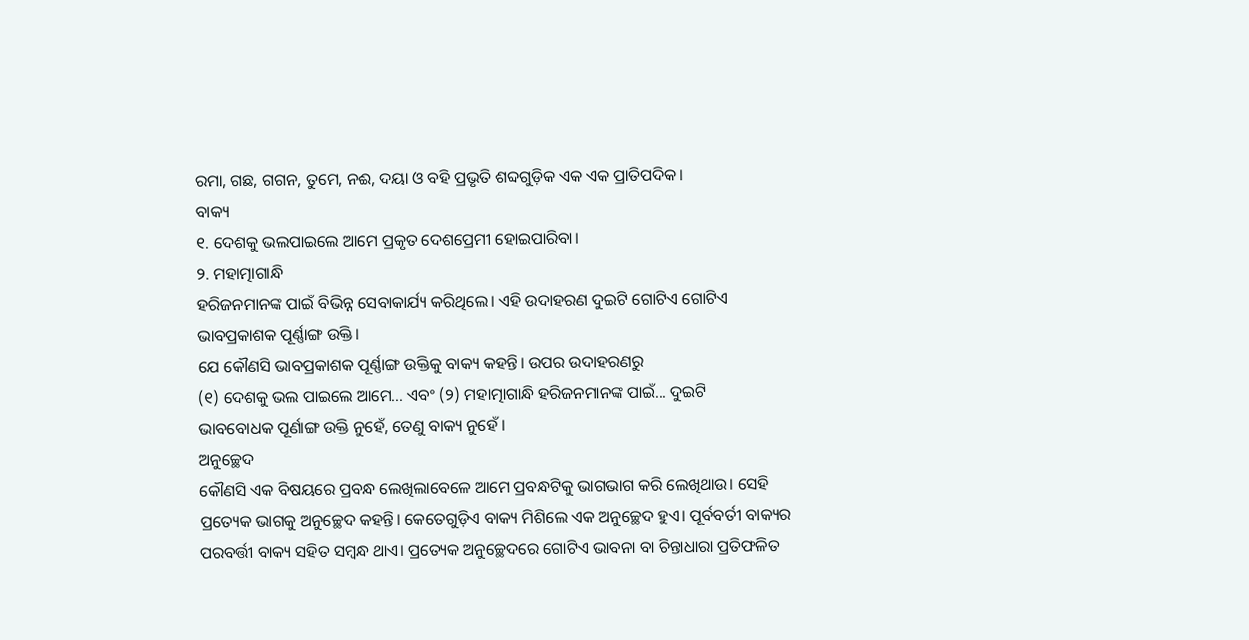ରମା, ଗଛ, ଗଗନ, ତୁମେ, ନଈ, ଦୟା ଓ ବହି ପ୍ରଭୃତି ଶବ୍ଦଗୁଡ଼ିକ ଏକ ଏକ ପ୍ରାତିପଦିକ।
ବାକ୍ୟ
୧. ଦେଶକୁ ଭଲପାଇଲେ ଆମେ ପ୍ରକୃତ ଦେଶପ୍ରେମୀ ହୋଇପାରିବା।
୨. ମହାତ୍ମାଗାନ୍ଧି
ହରିଜନମାନଙ୍କ ପାଇଁ ବିଭିନ୍ନ ସେବାକାର୍ଯ୍ୟ କରିଥିଲେ। ଏହି ଉଦାହରଣ ଦୁଇଟି ଗୋଟିଏ ଗୋଟିଏ
ଭାବପ୍ରକାଶକ ପୂର୍ଣ୍ଣାଙ୍ଗ ଉକ୍ତି।
ଯେ କୌଣସି ଭାବପ୍ରକାଶକ ପୂର୍ଣ୍ଣାଙ୍ଗ ଉକ୍ତିକୁ ବାକ୍ୟ କହନ୍ତି। ଉପର ଉଦାହରଣରୁ
(୧) ଦେଶକୁ ଭଲ ପାଇଲେ ଆମେ... ଏବଂ (୨) ମହାତ୍ମାଗାନ୍ଧି ହରିଜନମାନଙ୍କ ପାଇଁ... ଦୁଇଟି
ଭାବବୋଧକ ପୂର୍ଣାଙ୍ଗ ଉକ୍ତି ନୁହେଁ, ତେଣୁ ବାକ୍ୟ ନୁହେଁ ।
ଅନୁଚ୍ଛେଦ
କୌଣସି ଏକ ବିଷୟରେ ପ୍ରବନ୍ଧ ଲେଖିଲାବେଳେ ଆମେ ପ୍ରବନ୍ଧଟିକୁ ଭାଗଭାଗ କରି ଲେଖିଥାଉ। ସେହି ପ୍ରତ୍ୟେକ ଭାଗକୁ ଅନୁଚ୍ଛେଦ କହନ୍ତି। କେତେଗୁଡ଼ିଏ ବାକ୍ୟ ମିଶିଲେ ଏକ ଅନୁଚ୍ଛେଦ ହୁଏ। ପୂର୍ବବର୍ତୀ ବାକ୍ୟର ପରବର୍ତ୍ତୀ ବାକ୍ୟ ସହିତ ସମ୍ବନ୍ଧ ଥାଏ। ପ୍ରତ୍ୟେକ ଅନୁଚ୍ଛେଦରେ ଗୋଟିଏ ଭାବନା ବା ଚିନ୍ତାଧାରା ପ୍ରତିଫଳିତ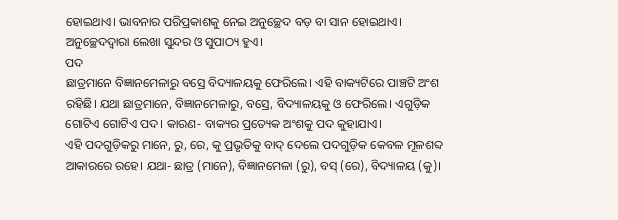ହୋଇଥାଏ। ଭାବନାର ପରିପ୍ରକାଶକୁ ନେଇ ଅନୁଚ୍ଛେଦ ବଡ଼ ବା ସାନ ହୋଇଥାଏ। ଅନୁଚ୍ଛେଦଦ୍ୱାରା ଲେଖା ସୁନ୍ଦର ଓ ସୁପାଠ୍ୟ ହୁଏ।
ପଦ
ଛାତ୍ରମାନେ ବିଜ୍ଞାନମେଳାରୁ ବସ୍ରେ ବିଦ୍ୟାଳୟକୁ ଫେରିଲେ। ଏହି ବାକ୍ୟଟିରେ ପାଞ୍ଚଟି ଅଂଶ ରହିଛି। ଯଥା ଛାତ୍ରମାନେ, ବିଜ୍ଞାନମେଳାରୁ, ବସ୍ରେ, ବିଦ୍ୟାଳୟକୁ ଓ ଫେରିଲେ। ଏଗୁଡ଼ିକ ଗୋଟିଏ ଗୋଟିଏ ପଦ। କାରଣ- ବାକ୍ୟର ପ୍ରତ୍ୟେକ ଅଂଶକୁ ପଦ କୁହାଯାଏ।
ଏହି ପଦଗୁଡ଼ିକରୁ ମାନେ, ରୁ, ରେ, କୁ ପ୍ରଭୃତିକୁ ବାଦ୍ ଦେଲେ ପଦଗୁଡ଼ିକ କେବଳ ମୂଳଶବ୍ଦ ଆକାରରେ ରହେ। ଯଥା- ଛାତ୍ର (ମାନେ), ବିଜ୍ଞାନମେଳା (ରୁ), ବସ୍ (ରେ), ବିଦ୍ୟାଳୟ (କୁ)।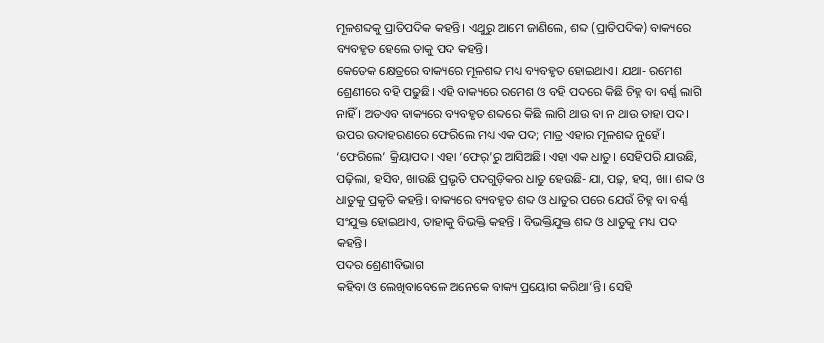ମୂଳଶବ୍ଦକୁ ପ୍ରାତିପଦିକ କହନ୍ତି। ଏଥୁରୁ ଆମେ ଜାଣିଲେ, ଶବ୍ଦ (ପ୍ରାତିପଦିକ) ବାକ୍ୟରେ ବ୍ୟବହୃତ ହେଲେ ତାକୁ ପଦ କହନ୍ତି।
କେତେକ କ୍ଷେତ୍ରରେ ବାକ୍ୟରେ ମୂଳଶବ୍ଦ ମଧ୍ୟ ବ୍ୟବହୃତ ହୋଇଥାଏ। ଯଥା- ରମେଶ ଶ୍ରେଣୀରେ ବହି ପଢୁଛି। ଏହି ବାକ୍ୟରେ ରମେଶ ଓ ବହି ପଦରେ କିଛି ଚିହ୍ନ ବା ବର୍ଣ୍ଣ ଲାଗି ନାହିଁ । ଅତଏବ ବାକ୍ୟରେ ବ୍ୟବହୃତ ଶବ୍ଦରେ କିଛି ଲାଗି ଥାଉ ବା ନ ଥାଉ ତାହା ପଦ।
ଉପର ଉଦାହରଣରେ ଫେରିଲେ ମଧ୍ୟ ଏକ ପଦ; ମାତ୍ର ଏହାର ମୂଳଶବ୍ଦ ନୁହେଁ। ‘ଫେରିଲେ’ କ୍ରିୟାପଦ। ଏହା ‘ଫେର୍’ରୁ ଆସିଅଛି। ଏହା ଏକ ଧାତୁ। ସେହିପରି ଯାଉଛି, ପଢ଼ିଲା, ହସିବ, ଖାଉଛି ପ୍ରଭୃତି ପଦଗୁଡ଼ିକର ଧାତୁ ହେଉଛି- ଯା, ପଢ଼୍, ହସ୍, ଖା। ଶବ୍ଦ ଓ ଧାତୁକୁ ପ୍ରକୃତି କହନ୍ତି। ବାକ୍ୟରେ ବ୍ୟବହୃତ ଶବ୍ଦ ଓ ଧାତୁର ପରେ ଯେଉଁ ଚିହ୍ନ ବା ବର୍ଣ୍ଣ ସଂଯୁକ୍ତ ହୋଇଥାଏ, ତାହାକୁ ବିଭକ୍ତି କହନ୍ତି । ବିଭକ୍ତିଯୁକ୍ତ ଶବ୍ଦ ଓ ଧାତୁକୁ ମଧ୍ୟ ପଦ କହନ୍ତି।
ପଦର ଶ୍ରେଣୀବିଭାଗ
କହିବା ଓ ଲେଖିବାବେଳେ ଅନେକେ ବାକ୍ୟ ପ୍ରୟୋଗ କରିଥା’ନ୍ତି। ସେହି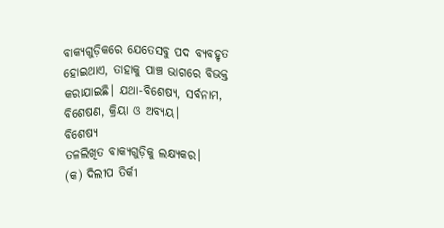ବାକ୍ୟଗୁଡ଼ିକରେ ଯେତେସବୁ ପଦ ବ୍ୟବହୃତ ହୋଇଥାଏ, ତାହାକୁ ପାଞ୍ଚ ଭାଗରେ ବିଭକ୍ତ କରାଯାଇଛି। ଯଥା-ବିଶେଷ୍ୟ, ସର୍ବନାମ, ବିଶେଷଣ, କ୍ରିୟା ଓ ଅବ୍ୟୟ।
ବିଶେଷ୍ୟ
ତଳଲିଖିତ ବାକ୍ୟଗୁଡ଼ିକୁ ଲକ୍ଷ୍ୟକର।
(କ) ଦିଲୀପ ତିର୍କୀ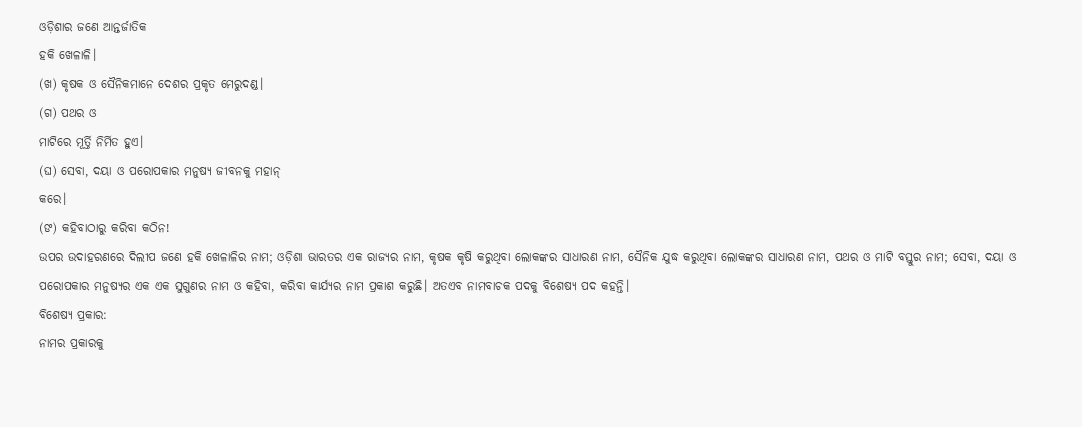ଓଡ଼ିଶାର ଜଣେ ଆନ୍ତର୍ଜାତିକ
ହକି ଖେଳାଳି।
(ଖ) କୃଷକ ଓ ସୈନିକମାନେ ଦେଶର ପ୍ରକୃତ ମେରୁଦଣ୍ଡ।
(ଗ) ପଥର ଓ
ମାଟିରେ ମୂର୍ତ୍ତି ନିର୍ମିତ ହୁଏ।
(ଘ) ସେବା, ଦୟା ଓ ପରୋପକାର ମନୁଷ୍ୟ ଜୀବନକୁ ମହାନ୍
କରେ।
(ଙ) କହିବାଠାରୁ କରିବା କଠିନ!
ଉପର ଉଦାହରଣରେ ଦିଲୀପ ଜଣେ ହକି ଖେଳାଳିର ନାମ; ଓଡ଼ିଶା ଭାରତର ଏକ ରାଜ୍ୟର ନାମ, କୃଷକ କୃଷି କରୁଥିବା ଲୋକଙ୍କର ସାଧାରଣ ନାମ, ସୈନିକ ଯୁଦ୍ଧ କରୁଥିବା ଲୋକଙ୍କର ସାଧାରଣ ନାମ, ପଥର ଓ ମାଟି ବସ୍ତୁର ନାମ; ସେବା, ଦୟା ଓ ପରୋପକାର ମନୁଷ୍ୟର ଏକ ଏକ ସୁଗୁଣର ନାମ ଓ କହିବା, କରିବା କାର୍ଯ୍ୟର ନାମ ପ୍ରକାଶ କରୁଛି। ଅତଏବ ନାମବାଚକ ପଦକୁ ବିଶେଷ୍ୟ ପଦ କହନ୍ତି।
ବିଶେଷ୍ୟ ପ୍ରକାର:
ନାମର ପ୍ରକାରକୁ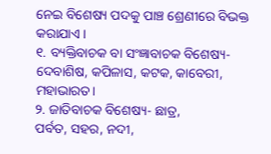ନେଇ ବିଶେଷ୍ୟ ପଦକୁ ପାଞ୍ଚ ଶ୍ରେଣୀରେ ବିଭକ୍ତ କରାଯାଏ।
୧. ବ୍ୟକ୍ତିବାଚକ ବା ସଂଜ୍ଞାବାଚକ ବିଶେଷ୍ୟ-
ଦେବାଶିଷ, କପିଳାସ, କଟକ, କାବେରୀ, ମହାଭାରତ।
୨. ଜାତିବାଚକ ବିଶେଷ୍ୟ- ଛାତ୍ର,
ପର୍ବତ, ସହର, ନଦୀ,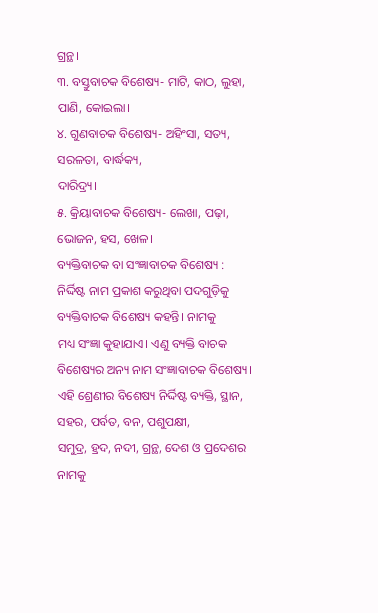ଗ୍ରନ୍ଥ।
୩. ବସ୍ତୁବାଚକ ବିଶେଷ୍ୟ- ମାଟି, କାଠ, ଲୁହା,
ପାଣି, କୋଇଲା।
୪. ଗୁଣବାଚକ ବିଶେଷ୍ୟ- ଅହିଂସା, ସତ୍ୟ, ସରଳତା, ବାର୍ଦ୍ଧକ୍ୟ,
ଦାରିଦ୍ର୍ୟ।
୫. କ୍ରିୟାବାଚକ ବିଶେଷ୍ୟ- ଲେଖା, ପଢ଼ା, ଭୋଜନ, ହସ, ଖେଳ।
ବ୍ୟକ୍ତିବାଚକ ବା ସଂଜ୍ଞାବାଚକ ବିଶେଷ୍ୟ :
ନିର୍ଦ୍ଦିଷ୍ଟ ନାମ ପ୍ରକାଶ କରୁଥିବା ପଦଗୁଡ଼ିକୁ ବ୍ୟକ୍ତିବାଚକ ବିଶେଷ୍ୟ କହନ୍ତି। ନାମକୁ
ମଧ୍ୟ ସଂଜ୍ଞା କୁହାଯାଏ। ଏଣୁ ବ୍ୟକ୍ତି ବାଚକ ବିଶେଷ୍ୟର ଅନ୍ୟ ନାମ ସଂଜ୍ଞାବାଚକ ବିଶେଷ୍ୟ।
ଏହି ଶ୍ରେଣୀର ବିଶେଷ୍ୟ ନିର୍ଦ୍ଦିଷ୍ଟ ବ୍ୟକ୍ତି, ସ୍ଥାନ, ସହର, ପର୍ବତ, ବନ, ପଶୁପକ୍ଷୀ,
ସମୁଦ୍ର, ହ୍ରଦ, ନଦୀ, ଗ୍ରନ୍ଥ, ଦେଶ ଓ ପ୍ରଦେଶର ନାମକୁ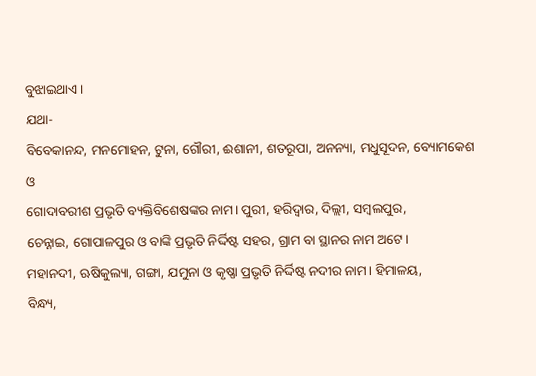ବୁଝାଇଥାଏ।
ଯଥା-
ବିବେକାନନ୍ଦ, ମନମୋହନ, ଟୁନା, ଗୌରୀ, ଈଶାନୀ, ଶତରୂପା, ଅନନ୍ୟା, ମଧୁସୂଦନ, ବ୍ୟୋମକେଶ ଓ
ଗୋଦାବରୀଶ ପ୍ରଭୃତି ବ୍ୟକ୍ତିବିଶେଷଙ୍କର ନାମ। ପୁରୀ, ହରିଦ୍ଵାର, ଦିଲ୍ଲୀ, ସମ୍ବଲପୁର,
ଚେନ୍ନାଇ, ଗୋପାଳପୁର ଓ ବାଙ୍କି ପ୍ରଭୃତି ନିର୍ଦ୍ଦିଷ୍ଟ ସହର, ଗ୍ରାମ ବା ସ୍ଥାନର ନାମ ଅଟେ।
ମହାନଦୀ, ଋଷିକୁଲ୍ୟା, ଗଙ୍ଗା, ଯମୁନା ଓ କୃଷ୍ଣା ପ୍ରଭୃତି ନିର୍ଦ୍ଦିଷ୍ଟ ନଦୀର ନାମ। ହିମାଳୟ,
ବିନ୍ଧ୍ୟ,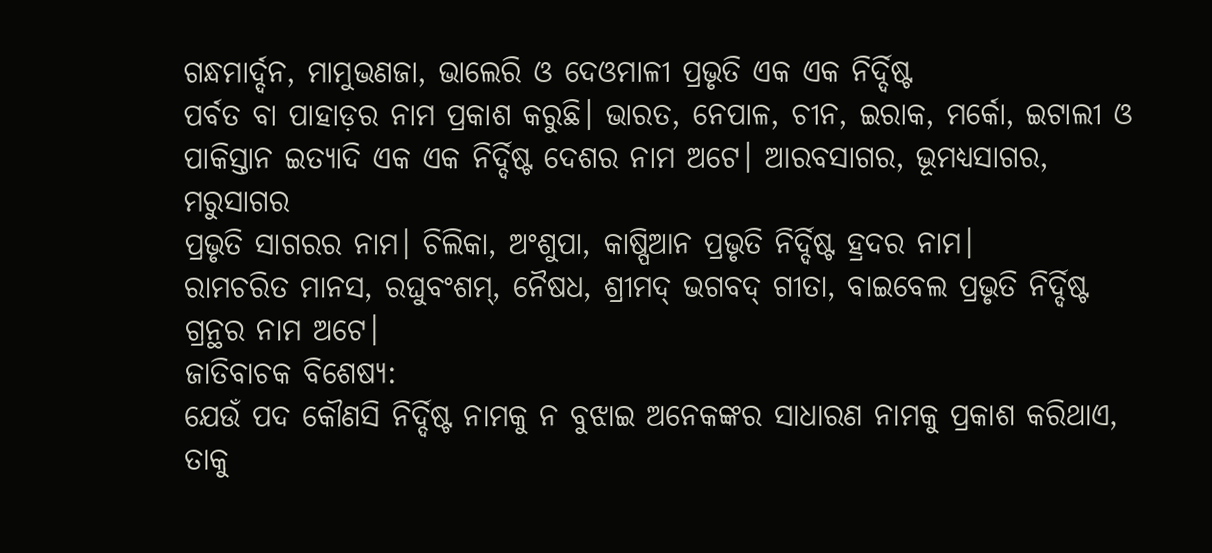ଗନ୍ଧମାର୍ଦ୍ଦନ, ମାମୁଭଣଜା, ଭାଲେରି ଓ ଦେଓମାଳୀ ପ୍ରଭୃତି ଏକ ଏକ ନିର୍ଦ୍ଦିଷ୍ଟ
ପର୍ବତ ବା ପାହାଡ଼ର ନାମ ପ୍ରକାଶ କରୁଛି। ଭାରତ, ନେପାଳ, ଚୀନ, ଇରାକ, ମର୍କୋ, ଇଟାଲୀ ଓ
ପାକିସ୍ତାନ ଇତ୍ୟାଦି ଏକ ଏକ ନିର୍ଦ୍ଦିଷ୍ଟ ଦେଶର ନାମ ଅଟେ। ଆରବସାଗର, ଭୂମଧ୍ୟସାଗର, ମରୁସାଗର
ପ୍ରଭୃତି ସାଗରର ନାମ। ଚିଲିକା, ଅଂଶୁପା, କାଷ୍ପିଆନ ପ୍ରଭୃତି ନିର୍ଦ୍ଦିଷ୍ଟ ହ୍ରଦର ନାମ।
ରାମଚରିତ ମାନସ, ରଘୁବଂଶମ୍, ନୈଷଧ, ଶ୍ରୀମଦ୍ ଭଗବଦ୍ ଗୀତା, ବାଇବେଲ ପ୍ରଭୃତି ନିର୍ଦ୍ଦିଷ୍ଟ
ଗ୍ରନ୍ଥର ନାମ ଅଟେ।
ଜାତିବାଚକ ବିଶେଷ୍ୟ:
ଯେଉଁ ପଦ କୌଣସି ନିର୍ଦ୍ଦିଷ୍ଟ ନାମକୁ ନ ବୁଝାଇ ଅନେକଙ୍କର ସାଧାରଣ ନାମକୁ ପ୍ରକାଶ କରିଥାଏ, ତାକୁ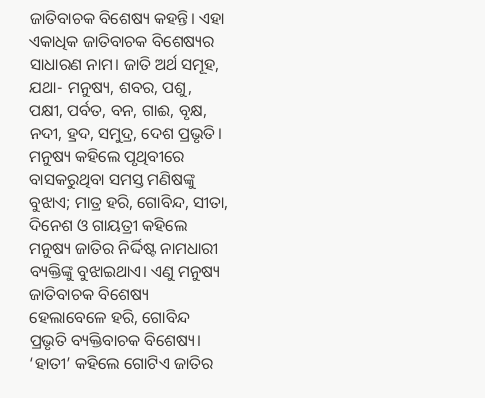ଜାତିବାଚକ ବିଶେଷ୍ୟ କହନ୍ତି। ଏହା ଏକାଧିକ ଜାତିବାଚକ ବିଶେଷ୍ୟର ସାଧାରଣ ନାମ। ଜାତି ଅର୍ଥ ସମୂହ, ଯଥା- ମନୁଷ୍ୟ, ଶବର, ପଶୁ, ପକ୍ଷୀ, ପର୍ବତ, ବନ, ଗାଈ, ବୃକ୍ଷ, ନଦୀ, ହ୍ରଦ, ସମୁଦ୍ର, ଦେଶ ପ୍ରଭୃତି।
ମନୁଷ୍ୟ କହିଲେ ପୃଥିବୀରେ ବାସକରୁଥିବା ସମସ୍ତ ମଣିଷଙ୍କୁ ବୁଝାଏ; ମାତ୍ର ହରି, ଗୋବିନ୍ଦ, ସୀତା, ଦିନେଶ ଓ ଗାୟତ୍ରୀ କହିଲେ ମନୁଷ୍ୟ ଜାତିର ନିର୍ଦ୍ଦିଷ୍ଟ ନାମଧାରୀ ବ୍ୟକ୍ତିଙ୍କୁ ବୁଝାଇଥାଏ। ଏଣୁ ମନୁଷ୍ୟ ଜାତିବାଚକ ବିଶେଷ୍ୟ ହେଲାବେଳେ ହରି, ଗୋବିନ୍ଦ ପ୍ରଭୃତି ବ୍ୟକ୍ତିବାଚକ ବିଶେଷ୍ୟ। ‘ହାତୀ’ କହିଲେ ଗୋଟିଏ ଜାତିର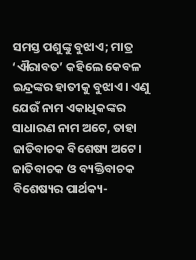ସମସ୍ତ ପଶୁଙ୍କୁ ବୁଝାଏ; ମାତ୍ର ‘ଐରାବତ’ କହିଲେ କେବଳ ଇନ୍ଦ୍ରଙ୍କର ହାତୀକୁ ବୁଝାଏ। ଏଣୁ ଯେଉଁ ନାମ ଏକାଧିକଙ୍କର ସାଧାରଣ ନାମ ଅଟେ, ତାହା ଜାତିବାଚକ ବିଶେଷ୍ୟ ଅଟେ।
ଜାତିବାଚକ ଓ ବ୍ୟକ୍ତିବାଚକ ବିଶେଷ୍ୟର ପାର୍ଥକ୍ୟ-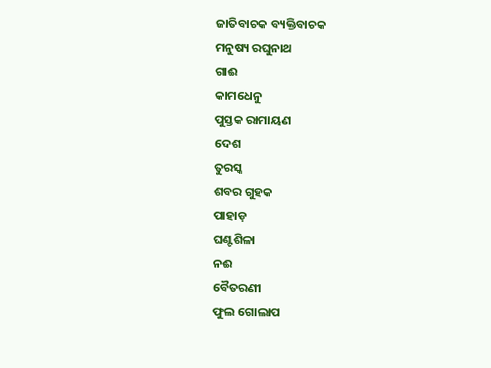ଜାତିବାଚକ ବ୍ୟକ୍ତିବାଚକ
ମନୁଷ୍ୟ ରଘୁନାଥ
ଗାଈ
କାମଧେନୁ
ପୁସ୍ତକ ରାମାୟଣ
ଦେଶ
ତୁରସ୍କ
ଶବର ଗୁହକ
ପାହାଡ଼
ଘଣ୍ଟଶିଳା
ନଈ
ବୈତରଣୀ
ଫୁଲ ଗୋଲାପ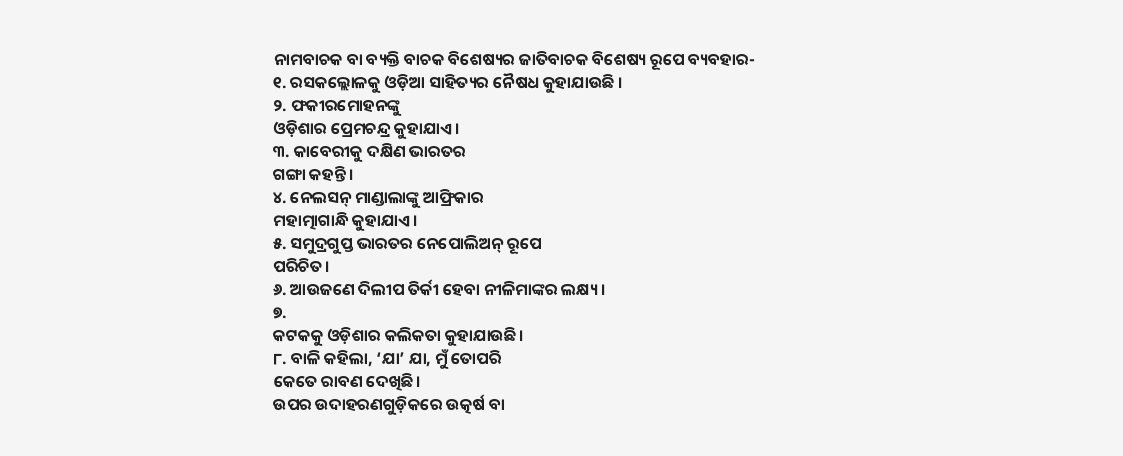ନାମବାଚକ ବା ବ୍ୟକ୍ତି ବାଚକ ବିଶେଷ୍ୟର ଜାତିବାଚକ ବିଶେଷ୍ୟ ରୂପେ ବ୍ୟବହାର-
୧. ରସକଲ୍ଲୋଳକୁ ଓଡ଼ିଆ ସାହିତ୍ୟର ନୈଷଧ କୁହାଯାଉଛି ।
୨. ଫକୀରମୋହନଙ୍କୁ
ଓଡ଼ିଶାର ପ୍ରେମଚନ୍ଦ୍ର କୁହାଯାଏ।
୩. କାବେରୀକୁ ଦକ୍ଷିଣ ଭାରତର
ଗଙ୍ଗା କହନ୍ତି।
୪. ନେଲସନ୍ ମାଣ୍ଡାଲାଙ୍କୁ ଆଫ୍ରିକାର
ମହାତ୍ମାଗାନ୍ଧି କୁହାଯାଏ।
୫. ସମୁଦ୍ରଗୁପ୍ତ ଭାରତର ନେପୋଲିଅନ୍ ରୂପେ
ପରିଚିତ।
୬. ଆଉଜଣେ ଦିଲୀପ ତିର୍କୀ ହେବା ନୀଳିମାଙ୍କର ଲକ୍ଷ୍ୟ।
୭.
କଟକକୁ ଓଡ଼ିଶାର କଲିକତା କୁହାଯାଉଛି।
୮. ବାଳି କହିଲା, ‘ଯା’ ଯା, ମୁଁ ତୋପରି
କେତେ ରାବଣ ଦେଖିଛି।
ଉପର ଉଦାହରଣଗୁଡ଼ିକରେ ଉତ୍କର୍ଷ ବା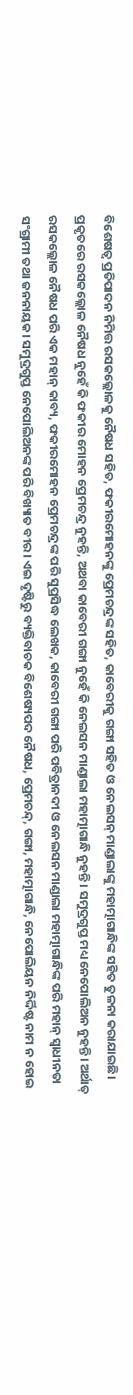ବିଶେଷତ୍ଵ ପ୍ରତିପାଦନ ନିମିତ୍ତ ରସକଲ୍ଲୋଳକୁ ନୈଷଧ ସହିତ, ଫକୀରମୋହନଙ୍କୁ ପ୍ରେମଚନ୍ଦ୍ରଙ୍କ ସହିତ, କାବେରୀକୁ ଗଙ୍ଗା ସହିତ ଓ ନେଲସନ୍ ମାଣ୍ଡାଲାଙ୍କୁ ମହାତ୍ମାଗାନ୍ଧିଙ୍କ ସହିତ ତୁଳନା କରାଯାଇଛି।
ପ୍ରକୃତରେ ରସକଲ୍ଲୋଳ ନୈଷଧ ନୁହେଁ କି ଫକୀର ମୋହନ ପ୍ରେମଚନ୍ଦ୍ର ନୁହନ୍ତି, ଅଥବା କାବେରୀ ଗଙ୍ଗା ନୁହେଁ କି ନେଲସନ ମାଣ୍ଡାଲା ମହାତ୍ମାଗାନ୍ଧି ନୁହନ୍ତି। ସମୁଦ୍ରଗୁପ୍ତ ମଧ୍ୟ ନେପୋଲିଅନ ନୁହନ୍ତି। ଅର୍ଥାତ୍ ରସକଲ୍ଲୋଳ ନୈଷଧ ପରି ଏକ ମହାନ୍ କାବ୍ୟ, ଫକୀରମୋହନ ପ୍ରେମଚନ୍ଦ୍ରଙ୍କ ପରି ସୁପ୍ରସିଦ୍ଧ ଲେଖକ, କାବେରୀ ଗଙ୍ଗା ପରି ପବିତ୍ରାନଦୀ ଓ ନେଲସନ ମାଣ୍ଡାଲା ମହାତ୍ମାଗାନ୍ଧିଙ୍କ ପରି ମହାନ୍ ସ୍ଵାଧୀନତା ସଂଗ୍ରାମୀ ତଥା ଜନନାୟକ। ସମୁଦ୍ରଗୁପ୍ତ ନେପୋଲିଅନଙ୍କ ପରି ବିଖ୍ୟାତ ବୀର। ଏଇ ଦୃଷ୍ଟିରୁ ବ୍ୟକ୍ତିବାଚକ ବିଶେଷ୍ୟପଦ ନୈଷଧ, ପ୍ରେମଚନ୍ଦ୍, ଗଙ୍ଗା, ମହାତ୍ମାଗାନ୍ଧି, ନେପୋଲିୟନ ନିର୍ଦ୍ଦିଷ୍ଟ ନାମ ନ ହୋଇ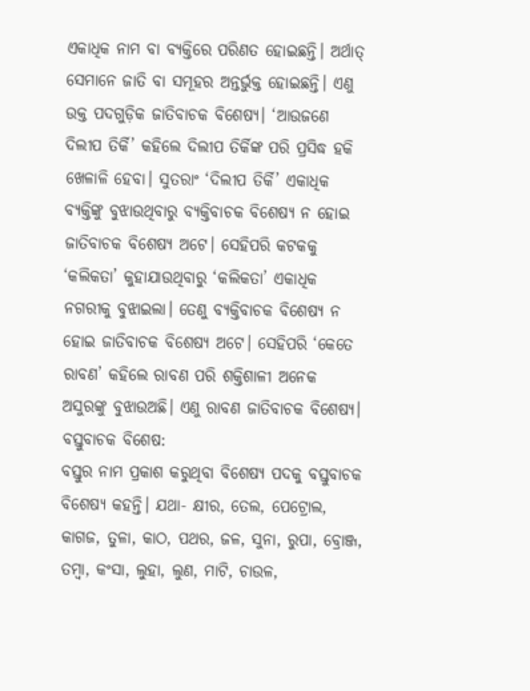ଏକାଧିକ ନାମ ବା ବ୍ୟକ୍ତିରେ ପରିଣତ ହୋଇଛନ୍ତି। ଅର୍ଥାତ୍ ସେମାନେ ଜାତି ବା ସମୂହର ଅନ୍ତର୍ଭୁକ୍ତ ହୋଇଛନ୍ତି। ଏଣୁ ଉକ୍ତ ପଦଗୁଡ଼ିକ ଜାତିବାଚକ ବିଶେଷ୍ୟ। ‘ଆଉଜଣେ ଦିଲୀପ ତିର୍କି’ କହିଲେ ଦିଲୀପ ତିର୍କିଙ୍କ ପରି ପ୍ରସିଦ୍ଧ ହକି ଖେଳାଳି ହେବା। ସୁତରାଂ ‘ଦିଲୀପ ତିର୍କି’ ଏକାଧିକ ବ୍ୟକ୍ତିଙ୍କୁ ବୁଝାଉଥିବାରୁ ବ୍ୟକ୍ତିବାଚକ ବିଶେଷ୍ୟ ନ ହୋଇ ଜାତିବାଚକ ବିଶେଷ୍ୟ ଅଟେ। ସେହିପରି କଟକକୁ ‘କଲିକତା’ କୁହାଯାଉଥିବାରୁ ‘କଲିକତା’ ଏକାଧିକ ନଗରୀକୁ ବୁଝାଇଲା। ତେଣୁ ବ୍ୟକ୍ତିବାଚକ ବିଶେଷ୍ୟ ନ ହୋଇ ଜାତିବାଚକ ବିଶେଷ୍ୟ ଅଟେ। ସେହିପରି ‘କେତେ ରାବଣ’ କହିଲେ ରାବଣ ପରି ଶକ୍ତିଶାଳୀ ଅନେକ ଅସୁରଙ୍କୁ ବୁଝାଉଅଛି। ଏଣୁ ରାବଣ ଜାତିବାଚକ ବିଶେଷ୍ୟ।
ବସ୍ତୁବାଚକ ବିଶେଷ:
ବସ୍ତୁର ନାମ ପ୍ରକାଶ କରୁଥିବା ବିଶେଷ୍ୟ ପଦକୁ ବସ୍ତୁବାଚକ ବିଶେଷ୍ୟ କହନ୍ତି। ଯଥା- କ୍ଷୀର, ତେଲ, ପେଟ୍ରୋଲ, କାଗଜ, ତୁଳା, କାଠ, ପଥର, ଜଳ, ସୁନା, ରୁପା, ବ୍ରୋଞ୍ଜ, ତମ୍ବା, କଂସା, ଲୁହା, ଲୁଣ, ମାଟି, ଚାଉଳ,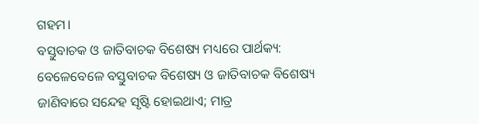ଗହମ।
ବସ୍ତୁବାଚକ ଓ ଜାତିବାଚକ ବିଶେଷ୍ୟ ମଧ୍ୟରେ ପାର୍ଥକ୍ୟ: ବେଳେବେଳେ ବସ୍ତୁବାଚକ ବିଶେଷ୍ୟ ଓ ଜାତିବାଚକ ବିଶେଷ୍ୟ ଜାଣିବାରେ ସନ୍ଦେହ ସୃଷ୍ଟି ହୋଇଥାଏ; ମାତ୍ର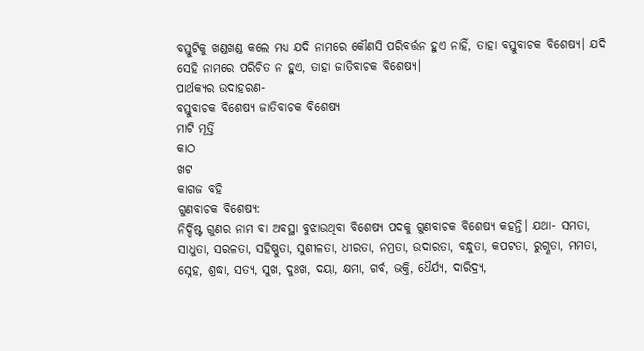ବସ୍ତୁଟିକୁ ଖଣ୍ଡଖଣ୍ଡ କଲେ ମଧ୍ୟ ଯଦି ନାମରେ କୌଣସି ପରିବର୍ତ୍ତନ ହୁଏ ନାହିଁ, ତାହା ବସ୍ତୁବାଚକ ବିଶେଷ୍ୟ। ଯଦି ସେହି ନାମରେ ପରିଚିତ ନ ହୁଏ, ତାହା ଜାତିବାଚକ ବିଶେଷ୍ୟ।
ପାର୍ଥକ୍ୟର ଉଦାହରଣ-
ବସ୍ତୁବାଚକ ବିଶେଷ୍ୟ ଜାତିବାଚକ ବିଶେଷ୍ୟ
ମାଟି ମୂର୍ତ୍ତି
କାଠ
ଖଟ
କାଗଜ ବହି
ଗୁଣବାଚକ ବିଶେଷ୍ୟ:
ନିର୍ଦ୍ଦିଷ୍ଟ ଗୁଣର ନାମ ବା ଅବସ୍ଥା ବୁଝାଉଥିବା ବିଶେଷ୍ୟ ପଦକୁ ଗୁଣବାଚକ ବିଶେଷ୍ୟ କହନ୍ତି। ଯଥା- ସମତା, ସାଧୁତା, ସରଳତା, ସହିଷ୍ଣୁତା, ସୁଶୀଳତା, ଧୀରତା, ନମ୍ରତା, ଉଦାରତା, ବନ୍ଧୁତା, କପଟତା, ରୁଗ୍ଣତା, ମମତା, ସ୍ନେହ, ଶ୍ରଦ୍ଧା, ସତ୍ୟ, ସୁଖ, ଦୁଃଖ, ଦୟା, କ୍ଷମା, ଗର୍ବ, ଭକ୍ତି, ଧୈର୍ଯ୍ୟ, ଦାରିଦ୍ର୍ୟ,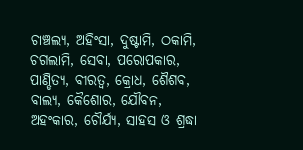ଚାଞ୍ଚଲ୍ୟ, ଅହିଂସା, ଦୁଷ୍ଟାମି, ଠକାମି, ଚଗଲାମି, ସେବା, ପରୋପକାର, ପାଣ୍ଡିତ୍ୟ, ବୀରତ୍ଵ, କ୍ରୋଧ, ଶୈଶବ, ବାଲ୍ୟ, କୈଶୋର, ଯୌବନ, ଅହଂକାର, ଚୌର୍ଯ୍ୟ, ସାହସ ଓ ଶ୍ରଦ୍ଧା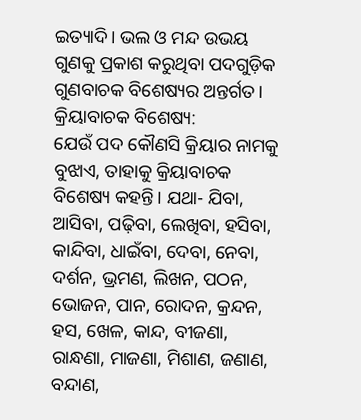ଇତ୍ୟାଦି। ଭଲ ଓ ମନ୍ଦ ଉଭୟ ଗୁଣକୁ ପ୍ରକାଶ କରୁଥିବା ପଦଗୁଡ଼ିକ ଗୁଣବାଚକ ବିଶେଷ୍ୟର ଅନ୍ତର୍ଗତ।
କ୍ରିୟାବାଚକ ବିଶେଷ୍ୟ:
ଯେଉଁ ପଦ କୌଣସି କ୍ରିୟାର ନାମକୁ ବୁଝାଏ, ତାହାକୁ କ୍ରିୟାବାଚକ ବିଶେଷ୍ୟ କହନ୍ତି। ଯଥା- ଯିବା, ଆସିବା, ପଢ଼ିବା, ଲେଖିବା, ହସିବା, କାନ୍ଦିବା, ଧାଇଁବା, ଦେବା, ନେବା, ଦର୍ଶନ, ଭ୍ରମଣ, ଲିଖନ, ପଠନ, ଭୋଜନ, ପାନ, ରୋଦନ, କ୍ରନ୍ଦନ, ହସ, ଖେଳ, କାନ୍ଦ, ବୀଜଣା, ରାନ୍ଧଣା, ମାଜଣା, ମିଶାଣ, ଜଣାଣ, ବନ୍ଦାଣ,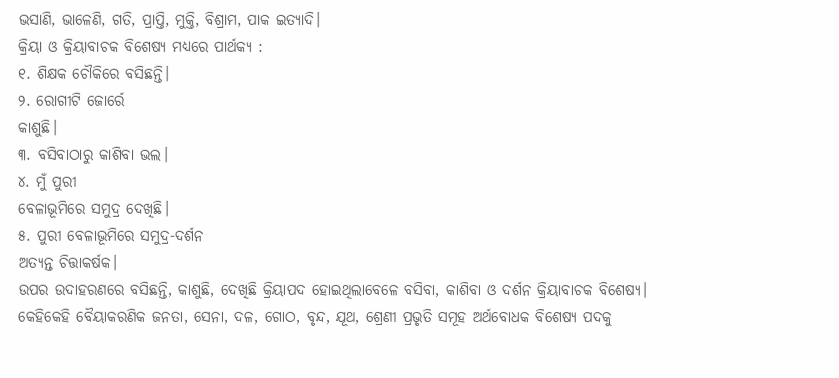ଭସାଣି, ଭାଳେଣି, ଗତି, ପ୍ରାପ୍ତି, ମୁକ୍ତି, ବିଶ୍ରାମ, ପାକ ଇତ୍ୟାଦି।
କ୍ରିୟା ଓ କ୍ରିୟାବାଚକ ବିଶେଷ୍ୟ ମଧ୍ୟରେ ପାର୍ଥକ୍ୟ :
୧. ଶିକ୍ଷକ ଚୌକିରେ ବସିଛନ୍ତି।
୨. ରୋଗୀଟି ଜୋର୍ରେ
କାଶୁଛି।
୩. ବସିବାଠାରୁ କାଶିବା ଭଲ।
୪. ମୁଁ ପୁରୀ
ବେଳାଭୂମିରେ ସମୁଦ୍ର ଦେଖିଛି।
୫. ପୁରୀ ବେଳାଭୂମିରେ ସମୁଦ୍ର-ଦର୍ଶନ
ଅତ୍ୟନ୍ତ ଚିତ୍ତାକର୍ଷକ।
ଉପର ଉଦାହରଣରେ ବସିଛନ୍ତି, କାଶୁଛି, ଦେଖିଛି କ୍ରିୟାପଦ ହୋଇଥିଲାବେଳେ ବସିବା, କାଶିବା ଓ ଦର୍ଶନ କ୍ରିୟାବାଚକ ବିଶେଷ୍ୟ।
କେହିକେହି ବୈୟାକରଣିକ ଜନତା, ସେନା, ଦଳ, ଗୋଠ, ବୃନ୍ଦ, ଯୂଥ, ଶ୍ରେଣୀ ପ୍ରଭୃତି ସମୂହ ଅର୍ଥବୋଧକ ବିଶେଷ୍ୟ ପଦକୁ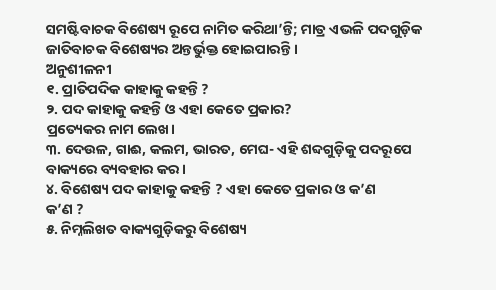ସମଷ୍ଟିବାଚକ ବିଶେଷ୍ୟ ରୂପେ ନାମିତ କରିଥା’ନ୍ତି; ମାତ୍ର ଏଭଳି ପଦଗୁଡ଼ିକ ଜାତିବାଚକ ବିଶେଷ୍ୟର ଅନ୍ତର୍ଭୁକ୍ତ ହୋଇପାରନ୍ତି ।
ଅନୁଶୀଳନୀ
୧. ପ୍ରାତିପଦିକ କାହାକୁ କହନ୍ତି ?
୨. ପଦ କାହାକୁ କହନ୍ତି ଓ ଏହା କେତେ ପ୍ରକାର?
ପ୍ରତ୍ୟେକର ନାମ ଲେଖ।
୩. ଦେଉଳ, ଗାଈ, କଲମ, ଭାରତ, ମେଘ- ଏହି ଶବ୍ଦଗୁଡ଼ିକୁ ପଦରୂପେ
ବାକ୍ୟରେ ବ୍ୟବହାର କର।
୪. ବିଶେଷ୍ୟ ପଦ କାହାକୁ କହନ୍ତି ? ଏହା କେତେ ପ୍ରକାର ଓ କ’ଣ
କ’ଣ ?
୫. ନିମ୍ନଲିଖତ ବାକ୍ୟଗୁଡ଼ିକରୁ ବିଶେଷ୍ୟ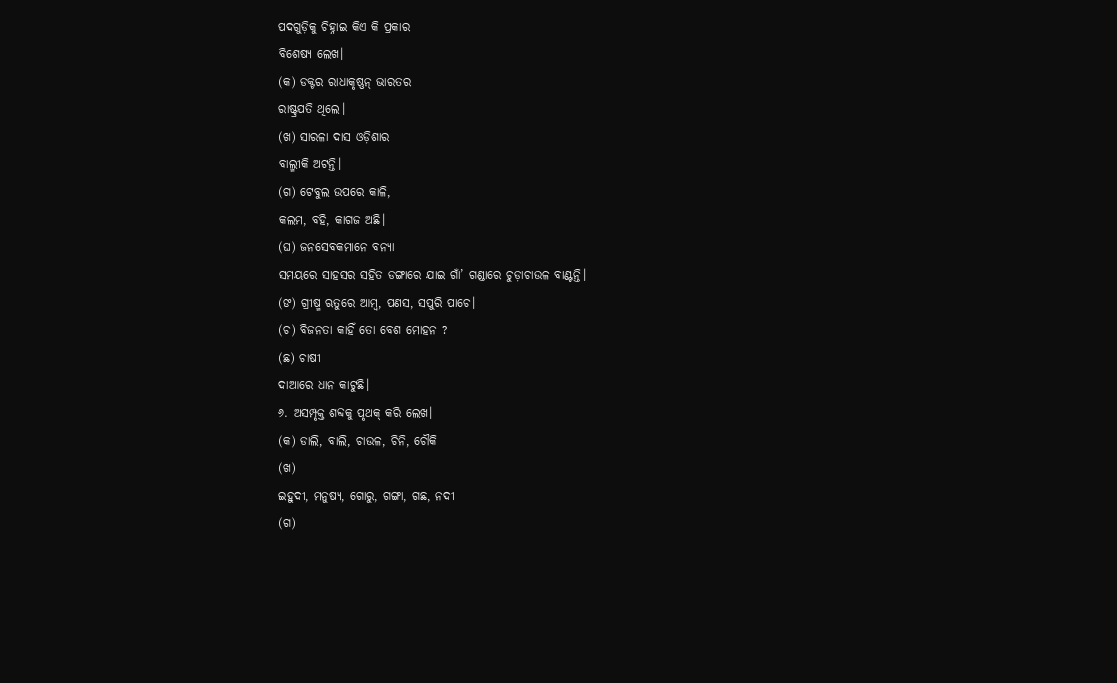ପଦଗୁଡ଼ିକୁ ଚିହ୍ନାଇ କିଏ କି ପ୍ରକାର
ବିଶେଷ୍ୟ ଲେଖ।
(କ) ଡକ୍ଟର ରାଧାକୃଷ୍ଣନ୍ ଭାରତର
ରାଷ୍ଟ୍ରପତି ଥିଲେ।
(ଖ) ସାରଳା ଦାସ ଓଡ଼ିଶାର
ବାଲ୍ମୀକି ଅଟନ୍ତି।
(ଗ) ଟେବୁଲ ଉପରେ କାଳି,
କଲମ, ବହି, କାଗଜ ଅଛି।
(ଘ) ଜନସେବକମାନେ ବନ୍ୟା
ସମୟରେ ସାହସର ସହିତ ଡଙ୍ଗାରେ ଯାଇ ଗାଁ’ ଗଣ୍ଡାରେ ଚୁଡ଼ାଚାଉଳ ବାଣ୍ଟନ୍ତି।
(ଙ) ଗ୍ରୀଷ୍ମ ଋତୁରେ ଆମ୍ବ, ପଣସ, ସପୁରି ପାଚେ।
(ଚ) ବିଜନତା କାହିଁ ତୋ ବେଶ ମୋହନ ?
(ଛ) ଚାଷୀ
ଦାଆରେ ଧାନ କାଟୁଛି।
୬. ଅସମ୍ପୃକ୍ତ ଶବ୍ଦକୁ ପୃଥକ୍ କରି ଲେଖ।
(କ) ଡାଲି, ବାଲି, ଚାଉଳ, ଚିନି, ଚୌକି
(ଖ)
ଇହୁଦୀ, ମନୁଷ୍ୟ, ଗୋରୁ, ଗଙ୍ଗା, ଗଛ, ନଦୀ
(ଗ)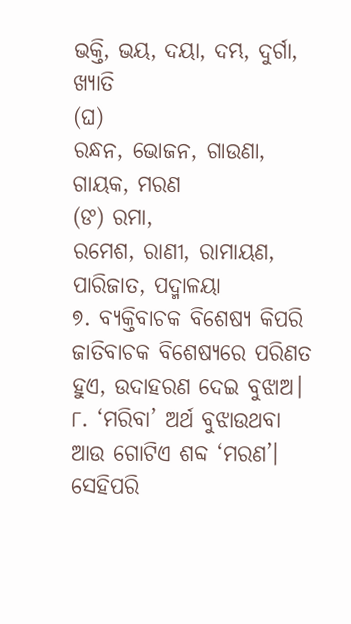ଭକ୍ତି, ଭୟ, ଦୟା, ଦମ୍ଭ, ଦୁର୍ଗା, ଖ୍ୟାତି
(ଘ)
ରନ୍ଧନ, ଭୋଜନ, ଗାଉଣା, ଗାୟକ, ମରଣ
(ଙ) ରମା,
ରମେଶ, ରାଣୀ, ରାମାୟଣ, ପାରିଜାତ, ପଦ୍ମାଳୟା
୭. ବ୍ୟକ୍ତିବାଚକ ବିଶେଷ୍ୟ କିପରି
ଜାତିବାଚକ ବିଶେଷ୍ୟରେ ପରିଣତ ହୁଏ, ଉଦାହରଣ ଦେଇ ବୁଝାଅ।
୮. ‘ମରିବା’ ଅର୍ଥ ବୁଝାଉଥବା
ଆଉ ଗୋଟିଏ ଶବ୍ଦ ‘ମରଣ’। ସେହିପରି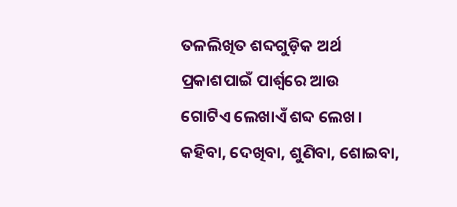ତଳଲିଖିତ ଶବ୍ଦଗୁଡ଼ିକ ଅର୍ଥ ପ୍ରକାଶପାଇଁ ପାର୍ଶ୍ଵରେ ଆଉ
ଗୋଟିଏ ଲେଖାଏଁ ଶବ୍ଦ ଲେଖ। କହିବା, ଦେଖିବା, ଶୁଣିବା, ଶୋଇବା,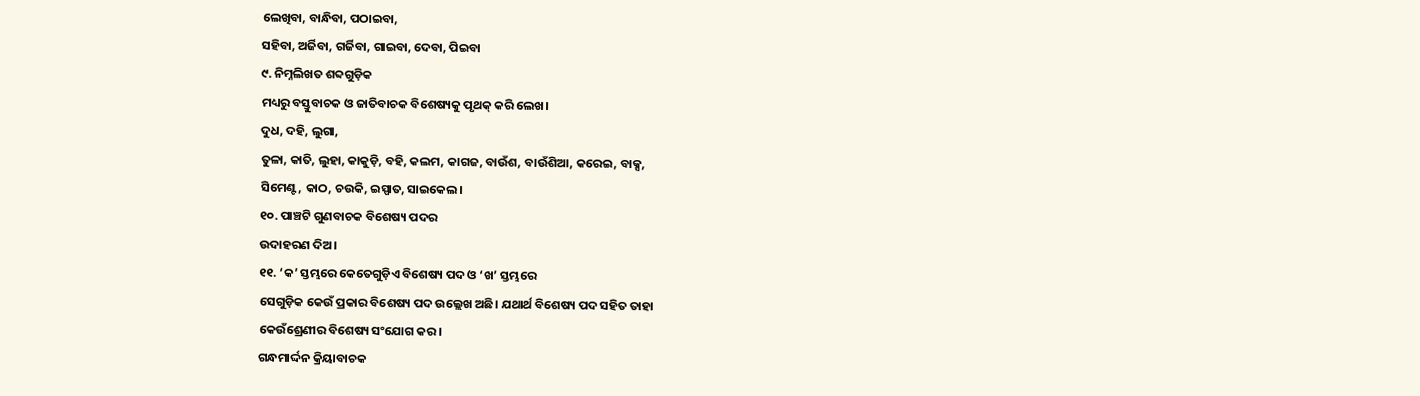ଲେଖିବା, ବାନ୍ଧିବା, ପଠାଇବା,
ସହିବା, ଅର୍ଜିବା, ଗର୍ଜିବା, ଗାଇବା, ଦେବା, ପିଇବା
୯. ନିମ୍ନଲିଖତ ଶବ୍ଦଗୁଡ଼ିକ
ମଧ୍ୟରୁ ବସ୍ତୁବାଚକ ଓ ଜାତିବାଚକ ବିଶେଷ୍ୟକୁ ପୃଥକ୍ କରି ଲେଖ।
ଦୁଧ, ଦହି, ଲୁଗା,
ତୁଳା, କାତି, ଲୁହା, କାକୁଡ଼ି, ବହି, କଲମ, କାଗଜ, ବାଉଁଶ, ବାଉଁଶିଆ, କରେଇ, ବାକ୍ସ,
ସିମେଣ୍ଟ, କାଠ, ଚଉକି, ଇସ୍ପାତ, ସାଇକେଲ।
୧୦. ପାଞ୍ଚଟି ଗୁଣବାଚକ ବିଶେଷ୍ୟ ପଦର
ଉଦାହରଣ ଦିଅ।
୧୧. ‘କ’ ସ୍ତମ୍ଭରେ କେତେଗୁଡ଼ିଏ ବିଶେଷ୍ୟ ପଦ ଓ ‘ଖ’ ସ୍ତମ୍ଭରେ
ସେଗୁଡ଼ିକ କେଉଁ ପ୍ରକାର ବିଶେଷ୍ୟ ପଦ ଉଲ୍ଲେଖ ଅଛି। ଯଥାର୍ଥ ବିଶେଷ୍ୟ ପଦ ସହିତ ତାହା
କେଉଁଶ୍ରେଣୀର ବିଶେଷ୍ୟ ସଂଯୋଗ କର।
ଗନ୍ଧମାର୍ଦ୍ଦନ କ୍ରିୟାବାଚକ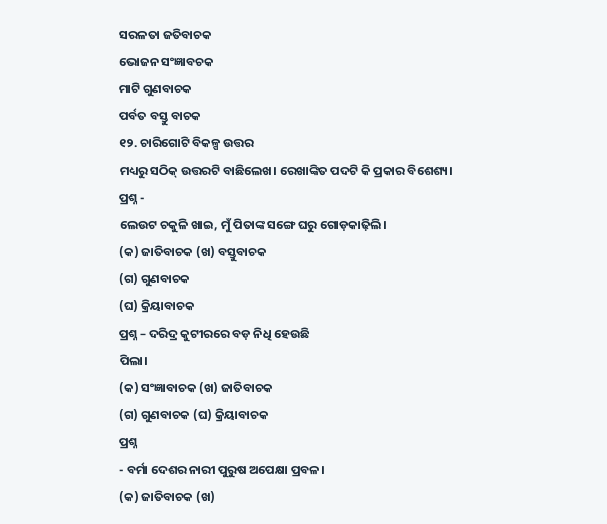ସରଳତା ଜତିବାଚକ
ଭୋଜନ ସଂଜ୍ଞାବଚକ
ମାଟି ଗୁଣବାଚକ
ପର୍ବତ ବସ୍ତୁ ବାଚକ
୧୨. ଚାରିଗୋଟି ବିକଳ୍ପ ଉତ୍ତର
ମଧ୍ୟରୁ ସଠିକ୍ ଉତ୍ତରଟି ବାଛିଲେଖ। ରେଖାଙ୍କିତ ପଦଟି କି ପ୍ରକାର ବିଶେଶ୍ୟ।
ପ୍ରଶ୍ନ -
ଲେଉଟ ଚକୁଳି ଖାଇ, ମୁଁ ପିତାଙ୍କ ସଙ୍ଗେ ଘରୁ ଗୋଡ଼କାଢ଼ିଲି।
(କ) ଜାତିବାଚକ (ଖ) ବସ୍ତୁବାଚକ
(ଗ) ଗୁଣବାଚକ
(ଘ) କ୍ରିୟାବାଚକ
ପ୍ରଶ୍ନ – ଦରିଦ୍ର କୁଟୀରରେ ବଡ଼ ନିଧି ହେଉଛି
ପିଲା।
(କ) ସଂଜ୍ଞାବାଚକ (ଖ) ଜାତିବାଚକ
(ଗ) ଗୁଣବାଚକ (ଘ) କ୍ରିୟାବାଚକ
ପ୍ରଶ୍ନ
- ବର୍ମା ଦେଶର ନାରୀ ପୁରୁଷ ଅପେକ୍ଷା ପ୍ରବଳ।
(କ) ଜାତିବାଚକ (ଖ)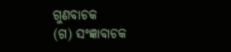ଗୁଣବାଚକ
(ଗ) ସଂଜ୍ଞାବାଚକ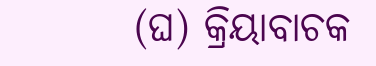(ଘ) କ୍ରିୟାବାଚକ